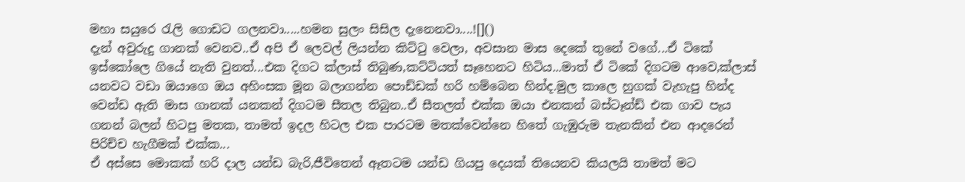මහා සයුරෙ රැලි ගොඩට ගලනවා.....හමන සුලං සිසිල දැනෙනවා....![]()
දැන් අවුරුදු ගානක් වෙනව..ඒ අපි ඒ ලෙවල් ලියන්න කිට්ටු වෙලා, අවසාන මාස දෙකේ තුනේ වගේ...ඒ ටිකේ ඉස්කෝලෙ ගියේ නැති වුනත්...එක දිගට ක්ලාස් තිබුණ,කට්ටියත් සෑහෙනට හිටිය...මාත් ඒ ටිකේ දිගටම ආවෙ,ක්ලාස් යනවට වඩා ඔයාගෙ ඔය අහිංසක මූන බලාගන්න පොඩ්ඩක් හරි හම්බෙන හින්ද.මුල කාලෙ හුගක් වැහැපු හින්ද වෙන්ඩ ඇති මාස ගානක් යනකන් දිගටම සීතල තිබුන..ඒ සීතලත් එක්ක ඔයා එනකන් බස්ටෑන්ඩ් එක ගාව පැය ගනන් බලන් හිටපු මතක, තාමත් ඉදල හිටල එක පාරටම මතක්වෙන්නෙ හිතේ ගැඹුරුම තැනකින් එන ආදරෙන් පිරිච්ච හැගීමක් එක්ක...
ඒ අස්සෙ මොකක් හරි දාල යන්ඩ බැරි,ජීවිතෙන් ඈතටම යන්ඩ ගියපු දෙයක් තියෙනව කියලයි තාමත් මට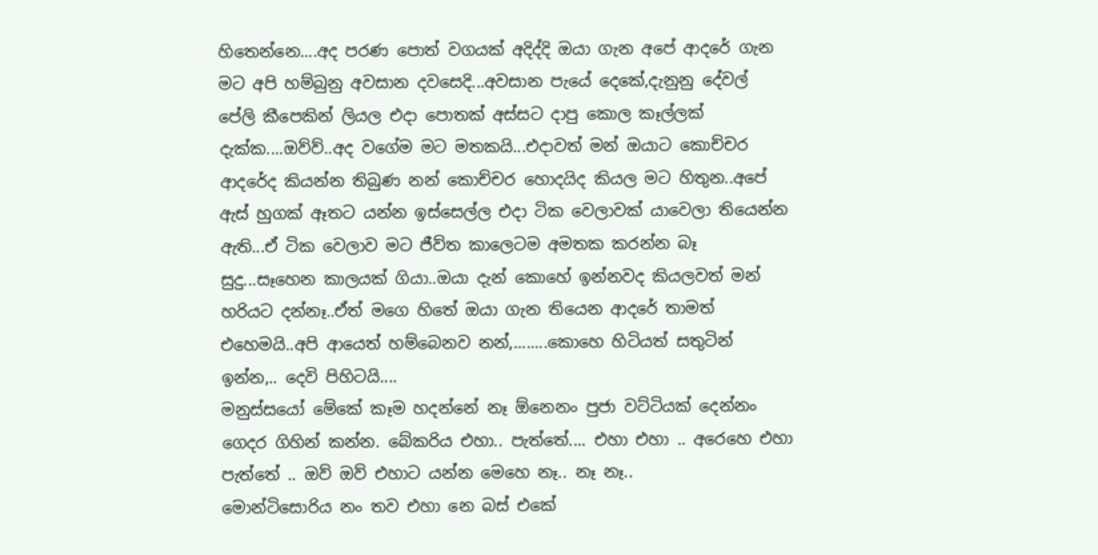හිතෙන්නෙ....අද පරණ පොත් වගයක් අදිද්දි ඔයා ගැන අපේ ආදරේ ගැන මට අපි හම්බුනු අවසාන දවසෙදි...අවසාන පැයේ දෙකේ,දැනුනු දේවල් පේලි කීපෙකින් ලියල එදා පොතක් අස්සට දාපු කොල කෑල්ලක් දැක්ක....ඔව්ව්..අද වගේම මට මතකයි...එදාවත් මන් ඔයාට කොච්චර ආදරේද කියන්න තිබුණ නන් කොච්චර හොදයිද කියල මට හිතුන..අපේ ඇස් හුගක් ඈතට යන්න ඉස්සෙල්ල එදා ටික වෙලාවක් යාවෙලා තියෙන්න ඇති...ඒ ටික වෙලාව මට ජීව්ත කාලෙටම අමතක කරන්න බෑ සුදු...සෑහෙන කාලයක් ගියා..ඔයා දැන් කොහේ ඉන්නවද කියලවත් මන් හරියට දන්නෑ..ඒත් මගෙ හිතේ ඔයා ගැන තියෙන ආදරේ තාමත් එහෙමයි..අපි ආයෙත් හම්බෙනව නන්,........කොහෙ හිටියත් සතුටින් ඉන්න,.. දෙවි පිහිටයි....
මනුස්සයෝ මේකේ කෑම හදන්නේ නෑ ඕනෙනං පුජා වට්ටියක් දෙන්නං ගෙදර ගිහින් කන්න. බේකරිය එහා.. පැත්තේ.... එහා එහා .. අරෙහෙ එහා පැත්තේ .. ඔව් ඔව් එහාට යන්න මෙහෙ නෑ.. නෑ නෑ..
මොන්ටිසොරිය නං තව එහා නෙ බස් එකේ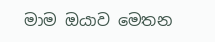මාම ඔයාව මෙතන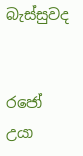බැස්සුවද


රජෝ උයා